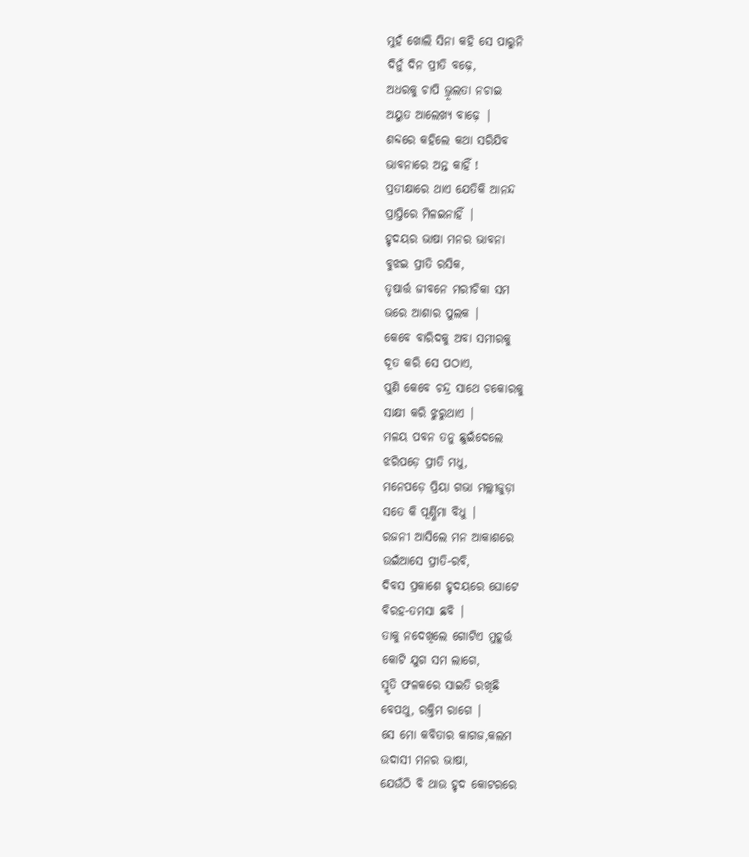ମୁହଁ ଖୋଲି ସିନା କହି ସେ ପାରୁନି
ଦିନୁଁ ଦିନ ପ୍ରୀତି ବଢ଼େ,
ଅଧରକୁ ଚାପି ଭ୍ରୂଲତା ନଚାଇ
ଅୟୁତ ଆଲେଖ୍ୟ ବାଢ଼େ |
ଶବ୍ଦରେ କହିଲେ କଥା ସରିଯିବ
ଭାବନାରେ ଅନ୍ତ କାହିଁ !
ପ୍ରତୀକ୍ଷାରେ ଥାଏ ଯେତିକି ଆନନ୍ଦ
ପ୍ରାପ୍ତିରେ ମିଳଇନାହିଁ |
ହୃଦୟର ଭାଷା ମନର ଭାବନା
ବୁଝଇ ପ୍ରୀତି ରସିକ,
ତୃଷାର୍ତ୍ତ ଜୀବନେ ମରୀଚିକା ସମ
ଭରେ ଆଶାର ପୁଲକ |
କେବେ ବାରିଦକୁ ଅବା ସମୀରକୁ
ଦୂତ କରି ସେ ପଠାଏ,
ପୁଣି କେବେ ଚନ୍ଦ୍ର ସାଥେ ଚକୋରକୁ
ସାକ୍ଷୀ କରି ଝୁରୁଥାଏ |
ମଳୟ ପବନ ତନୁ ଛୁଇଁଦେଲେ
ଝରିପଡ଼େ ପ୍ରୀତି ମଧୁ,
ମନେପଡ଼େ ପ୍ରିୟା ଗଭା ମଲ୍ଲୀଜୁଡ଼ା
ସତେ କି ପୂର୍ଣ୍ଣିମା ବିଧୁ |
ରଜନୀ ଆସିଲେ ମନ ଆକାଶରେ
ଉଇଁଆସେ ପ୍ରୀତି-ରବି,
ଦିବସ ପ୍ରକାଶେ ହୃଦୟରେ ଘୋଟେ
ବିରହ-ତମସା ଛବି |
ତାକୁ ନଦେଖିଲେ ଗୋଟିଏ ମୁହୂର୍ତ୍ତ
କୋଟି ଯୁଗ ସମ ଲାଗେ,
ସ୍ମୃତି ଫଳକରେ ସାଇତି ରଖିଛି
ବେପଥୁ, ରକ୍ତିମ ରାଗେ |
ସେ ମୋ କବିତାର କାଗଜ,କଲମ
ଉଦାସୀ ମନର ଭାଷା,
ଯେଉଁଠି ବି ଥାଉ ହୃଦ କୋଟରରେ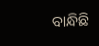ବାନ୍ଧିଛି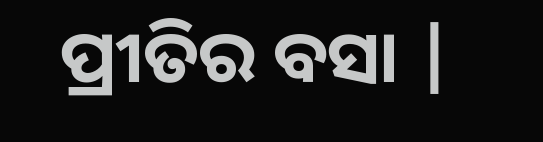ପ୍ରୀତିର ବସା |